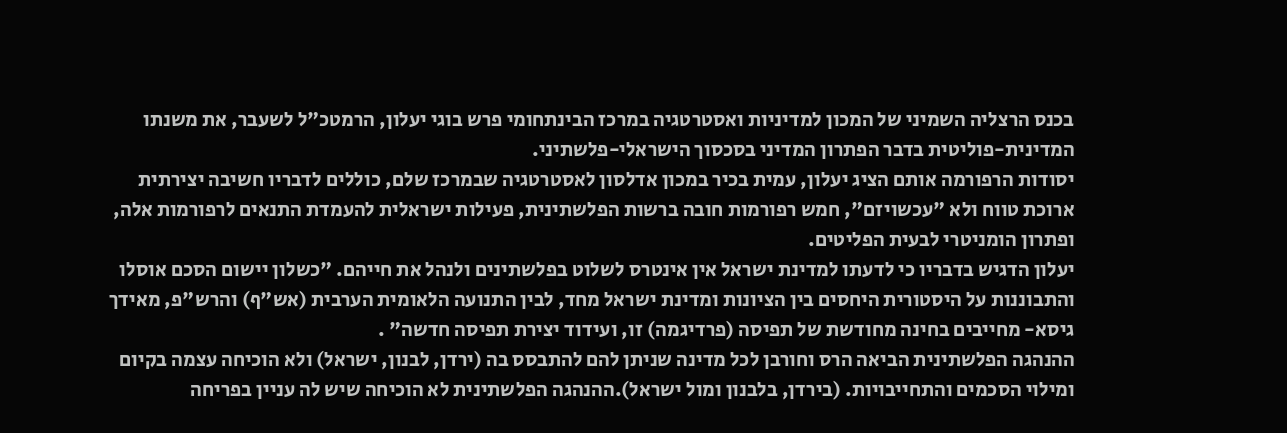בכנס הרצליה השמיני של המכון למדיניות ואסטרטגיה במרכז הבינתחומי פרש בוגי יעלון, הרמטכ"ל לשעבר, את משנתו המדינית-פוליטית בדבר הפתרון המדיני בסכסוך הישראלי-פלשתיני.
יסודות הרפורמה אותם הציג יעלון, עמית בכיר במכון אדלסון לאסטרטגיה שבמרכז שלם, כוללים לדבריו חשיבה יצירתית ארוכת טווח ולא "עכשויזם", חמש רפורמות חובה ברשות הפלשתינית, פעילות ישראלית להעמדת התנאים לרפורמות אלה, ופתרון הומניטרי לבעית הפליטים.
יעלון הדגיש בדבריו כי לדעתו למדינת ישראל אין אינטרס לשלוט בפלשתינים ולנהל את חייהם. "כשלון יישום הסכם אוסלו והתבוננות על היסטורית היחסים בין הציונות ומדינת ישראל מחד, לבין התנועה הלאומית הערבית (אש"ף) והרש"פ, מאידך גיסא- מחייבים בחינה מחודשת של תפיסה (פרדיגמה) זו, ועידוד יצירת תפיסה חדשה" .
ההנהגה הפלשתינית הביאה הרס וחורבן לכל מדינה שניתן להם להתבסס בה (ירדן, לבנון, ישראל) ולא הוכיחה עצמה בקיום ומילוי הסכמים והתחייבויות. (בירדן, בלבנון ומול ישראל).ההנהגה הפלשתינית לא הוכיחה שיש לה עניין בפריחה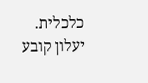כלכלית.
יעלון קובע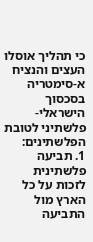כי תהליך אוסלו העצים והנציח א-סימטריה בסכסוך הישראלי-פלשתיני לטובת הפלשתינים:
1. תביעה פלשתינית לזכות על כל הארץ מול התביעה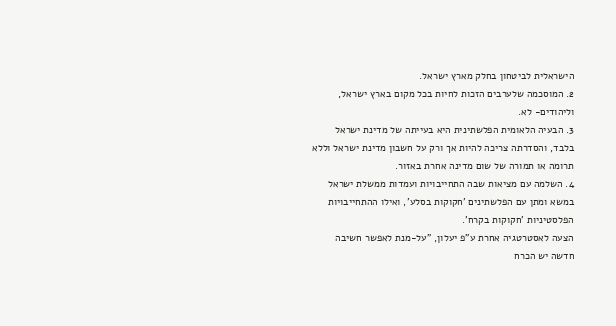הישראלית לביטחון בחלק מארץ ישראל.
2. המוסכמה שלערבים הזכות לחיות בכל מקום בארץ ישראל, וליהודים- לא.
3. הבעיה הלאומית הפלשתינית היא בעייתה של מדינת ישראל בלבד, והסדרתה צריכה להיות אך ורק על חשבון מדינת ישראל וללא תרומה או תמורה של שום מדינה אחרת באזור.
4. השלמה עם מציאות שבה התחייבויות ועמדות ממשלת ישראל במשא ומתן עם הפלשתינים 'חקוקות בסלע', ואילו ההתחייבויות הפלסטיניות 'חקוקות בקרח'.
הצעה לאסטרטגיה אחרת ע"פ יעלון, "על-מנת לאפשר חשיבה חדשה יש הכרח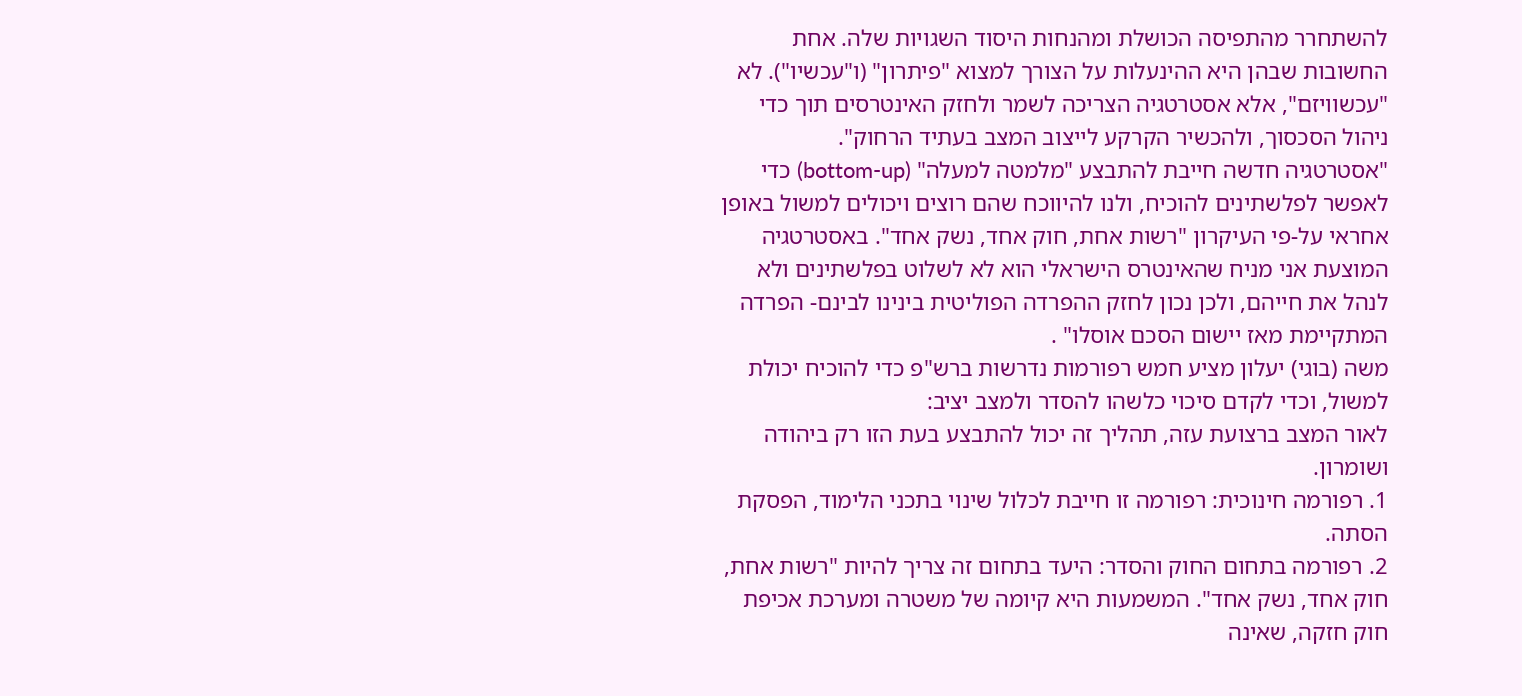להשתחרר מהתפיסה הכושלת ומהנחות היסוד השגויות שלה. אחת החשובות שבהן היא ההינעלות על הצורך למצוא "פיתרון" (ו"עכשיו"). לא "עכשוויזם", אלא אסטרטגיה הצריכה לשמר ולחזק האינטרסים תוך כדי ניהול הסכסוך, ולהכשיר הקרקע לייצוב המצב בעתיד הרחוק".
"אסטרטגיה חדשה חייבת להתבצע "מלמטה למעלה" (bottom-up) כדי לאפשר לפלשתינים להוכיח, ולנו להיווכח שהם רוצים ויכולים למשול באופן אחראי על-פי העיקרון "רשות אחת, חוק אחד, נשק אחד". באסטרטגיה המוצעת אני מניח שהאינטרס הישראלי הוא לא לשלוט בפלשתינים ולא לנהל את חייהם, ולכן נכון לחזק ההפרדה הפוליטית בינינו לבינם- הפרדה המתקיימת מאז יישום הסכם אוסלו" .
משה (בוגי) יעלון מציע חמש רפורמות נדרשות ברש"פ כדי להוכיח יכולת למשול, וכדי לקדם סיכוי כלשהו להסדר ולמצב יציב:
לאור המצב ברצועת עזה, תהליך זה יכול להתבצע בעת הזו רק ביהודה ושומרון.
1. רפורמה חינוכית: רפורמה זו חייבת לכלול שינוי בתכני הלימוד, הפסקת הסתה.
2. רפורמה בתחום החוק והסדר: היעד בתחום זה צריך להיות "רשות אחת, חוק אחד, נשק אחד". המשמעות היא קיומה של משטרה ומערכת אכיפת חוק חזקה, שאינה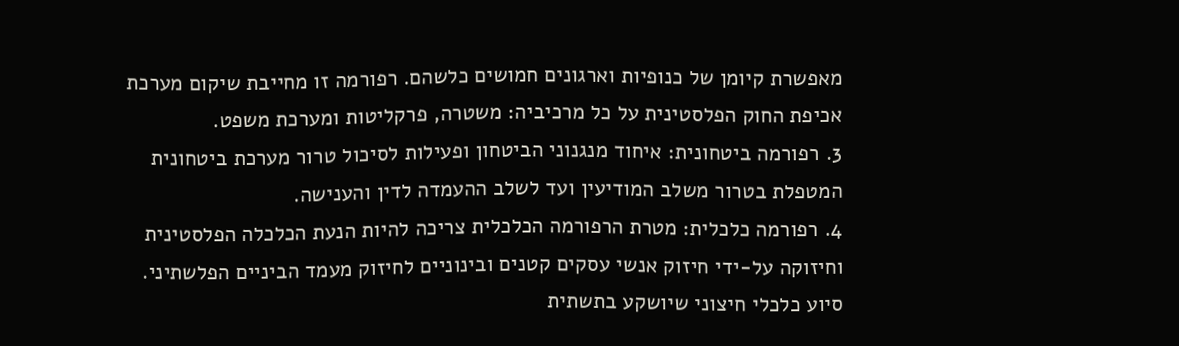מאפשרת קיומן של כנופיות וארגונים חמושים כלשהם. רפורמה זו מחייבת שיקום מערכת אכיפת החוק הפלסטינית על כל מרכיביה: משטרה, פרקליטות ומערכת משפט.
3. רפורמה ביטחונית: איחוד מנגנוני הביטחון ופעילות לסיכול טרור מערכת ביטחונית המטפלת בטרור משלב המודיעין ועד לשלב ההעמדה לדין והענישה.
4. רפורמה כלכלית: מטרת הרפורמה הכלכלית צריכה להיות הנעת הכלכלה הפלסטינית וחיזוקה על-ידי חיזוק אנשי עסקים קטנים ובינוניים לחיזוק מעמד הביניים הפלשתיני. סיוע כלכלי חיצוני שיושקע בתשתית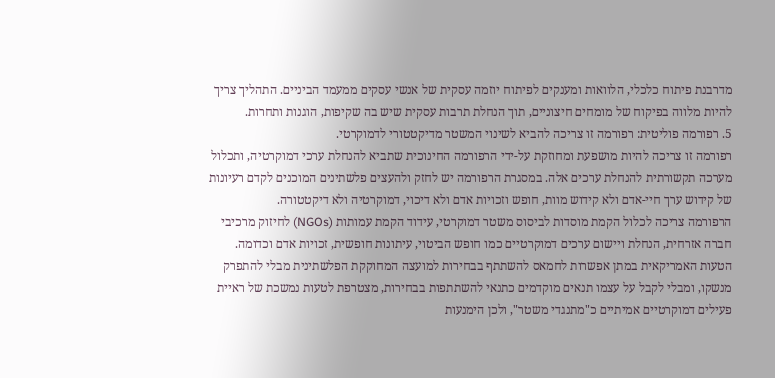מדרבנת פיתוח כלכלי, הלוואות ומענקים לפיתוח יוזמה עסקית של אנשי עסקים ממעמד הביניים. התהליך צריך להיות מלווה בפיקוח של מומחים חיצוניים, תוך הנחלת תרבות עסקית שיש בה שקיפות, הוגנות ותחרות.
5. רפורמה פוליטית: רפורמה זו צריכה להביא לשינוי המשטר מדיקטטורי לדמוקרטי.
רפורמה זו צריכה להיות מושפעת ומחוזקת על-ידי הרפורמה החינוכית שתביא להנחלת ערכי דמוקרטיה, ותכלול מערכה תקשורתית להנחלת ערכים אלה. במסגרת הרפורמה יש לחזק ולהעצים פלשתינים המוכנים לקדם רעיונות של קידוש ערך חיי-אדם ולא קידוש מוות, חופש וזכויות אדם ולא דיכוי, דמוקרטיה ולא דיקטטורה.
הרפורמה צריכה לכלול הקמת מוסדות לביסוס משטר דמוקרטי, עידוד הקמת עמותות (NGOs) לחיזוק מרכיבי חברה אזרחית, הנחלת ויישום ערכים דמוקרטיים כמו חופש הביטוי, עיתונות חופשית, זכויות אדם וכדומה.
הטעות האמריקאית במתן אפשרות לחמאס להשתתף בבחירות למועצה המחוקקת הפלשתינית מבלי להתפרק מנשקו, ומבלי לקבל על עצמו תנאים מוקדמים כתנאי להשתתפות בבחירות, מצטרפת לטעות נמשכת של ראיית פעילים דמוקרטיים אמיתיים כ"מתנגדי משטר", ולכן הימנעות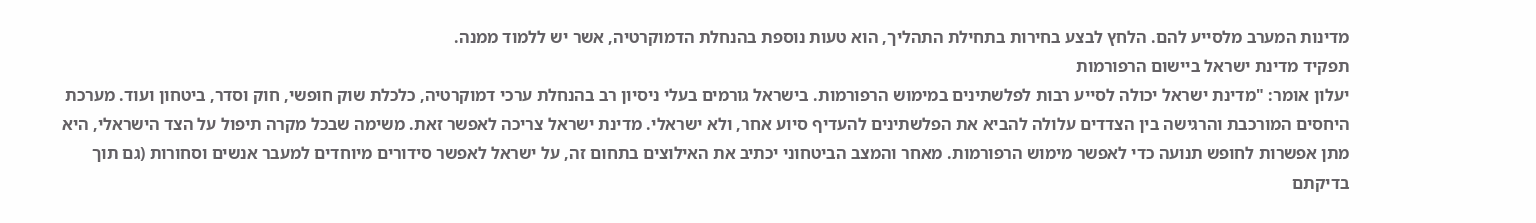מדינות המערב מלסייע להם. הלחץ לבצע בחירות בתחילת התהליך, הוא טעות נוספת בהנחלת הדמוקרטיה, אשר יש ללמוד ממנה.
תפקיד מדינת ישראל ביישום הרפורמות
יעלון אומר: "מדינת ישראל יכולה לסייע רבות לפלשתינים במימוש הרפורמות. בישראל גורמים בעלי ניסיון רב בהנחלת ערכי דמוקרטיה, כלכלת שוק חופשי, חוק וסדר, ביטחון ועוד. מערכת היחסים המורכבת והרגישה בין הצדדים עלולה להביא את הפלשתינים להעדיף סיוע אחר, ולא ישראלי. מדינת ישראל צריכה לאפשר זאת. משימה שבכל מקרה תיפול על הצד הישראלי, היא מתן אפשרות לחופש תנועה כדי לאפשר מימוש הרפורמות. מאחר והמצב הביטחוני יכתיב את האילוצים בתחום זה, על ישראל לאפשר סידורים מיוחדים למעבר אנשים וסחורות (גם תוך בדיקתם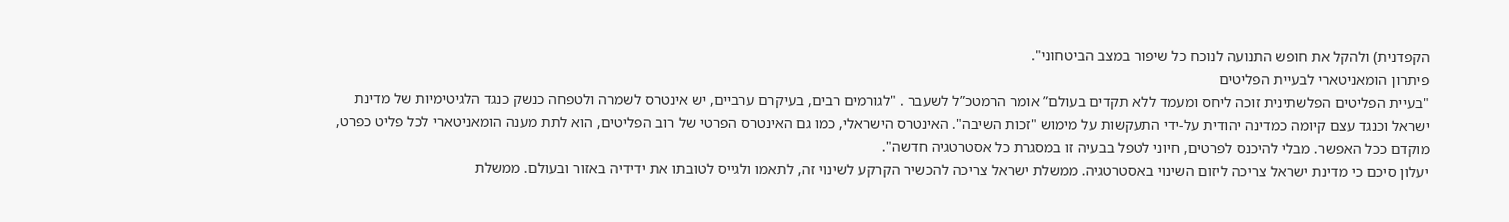הקפדנית) ולהקל את חופש התנועה לנוכח כל שיפור במצב הביטחוני".
פיתרון הומאניטארי לבעיית הפליטים
"בעיית הפליטים הפלשתינית זוכה ליחס ומעמד ללא תקדים בעולם” אומר הרמטכ”ל לשעבר . "לגורמים רבים, בעיקרם ערביים, יש אינטרס לשמרה ולטפחה כנשק כנגד הלגיטימיות של מדינת ישראל וכנגד עצם קיומה כמדינה יהודית על-ידי התעקשות על מימוש "זכות השיבה". האינטרס הישראלי, כמו גם האינטרס הפרטי של רוב הפליטים, הוא לתת מענה הומאניטארי לכל פליט כפרט, מוקדם ככל האפשר. מבלי להיכנס לפרטים, חיוני לטפל בבעיה זו במסגרת כל אסטרטגיה חדשה".
יעלון סיכם כי מדינת ישראל צריכה ליזום השינוי באסטרטגיה. ממשלת ישראל צריכה להכשיר הקרקע לשינוי זה, לתאמו ולגייס לטובתו את ידידיה באזור ובעולם. ממשלת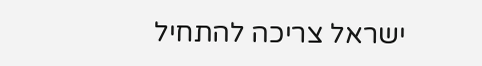ישראל צריכה להתחיל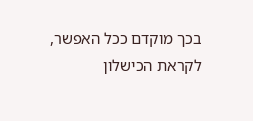בכך מוקדם ככל האפשר, לקראת הכישלון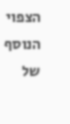הצפוי הנוסף של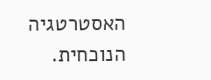האסטרטגיה הנוכחית.